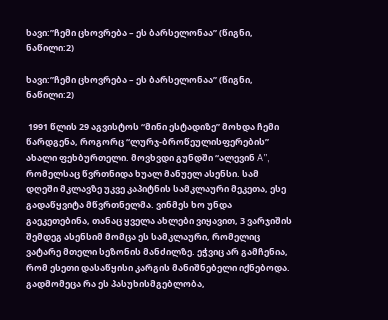ხავი:”ჩემი ცხოვრება – ეს ბარსელონაა” (წიგნი, ნაწილი:2)

ხავი:”ჩემი ცხოვრება – ეს ბარსელონაა” (წიგნი, ნაწილი:2)

 1991 წლის 29 აგვისტოს “მინი ესტადიზე” მოხდა ჩემი წარდგენა, როგორც “ლურჯ-ბროწეულისფერების” ახალი ფეხბურთელი. მოვხვდი გუნდში “ალევინ A”, რომელსაც წვრთნიდა ხუალ მანუელ ასენსი. სამ დღეში მკლავზე უკვე კაპიტნის სამკლაური მეკეთა, ესე გადაწყვიტა მწვრთნელმა. ვინმეს ხო უნდა გაეკეთებინა, თანაც ყველა ახლები ვიყავით, 3 ვარჯიშის შემდეგ ასენსიმ მომცა ეს სამკლაური, რომელიც ვატარე მთელი სეზონის მანძილზე. ეჭვიც არ გამჩენია, რომ ესეთი დასაწყისი კარგის მანიშნებელი იქნებოდა. გადმომეცა რა ეს პასუხისმგებლობა,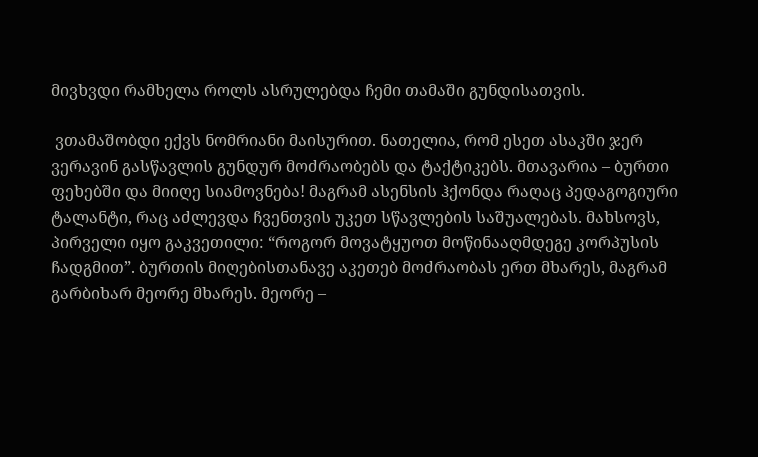მივხვდი რამხელა როლს ასრულებდა ჩემი თამაში გუნდისათვის.

 ვთამაშობდი ექვს ნომრიანი მაისურით. ნათელია, რომ ესეთ ასაკში ჯერ ვერავინ გასწავლის გუნდურ მოძრაობებს და ტაქტიკებს. მთავარია – ბურთი ფეხებში და მიიღე სიამოვნება! მაგრამ ასენსის ჰქონდა რაღაც პედაგოგიური ტალანტი, რაც აძლევდა ჩვენთვის უკეთ სწავლების საშუალებას. მახსოვს, პირველი იყო გაკვეთილი: “როგორ მოვატყუოთ მოწინააღმდეგე კორპუსის ჩადგმით”. ბურთის მიღებისთანავე აკეთებ მოძრაობას ერთ მხარეს, მაგრამ გარბიხარ მეორე მხარეს. მეორე –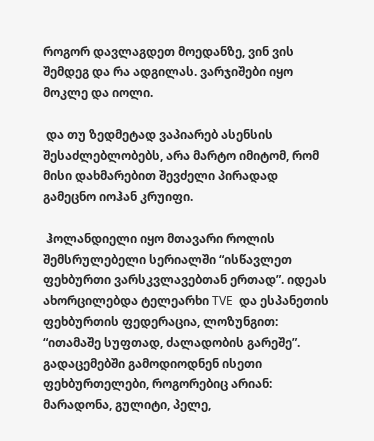როგორ დავლაგდეთ მოედანზე, ვინ ვის შემდეგ და რა ადგილას. ვარჯიშები იყო მოკლე და იოლი.

 და თუ ზედმეტად ვაპიარებ ასენსის შესაძლებლობებს, არა მარტო იმიტომ, რომ მისი დახმარებით შევძელი პირადად გამეცნო იოჰან კრუიფი.

 ჰოლანდიელი იყო მთავარი როლის შემსრულებელი სერიალში “ისწავლეთ ფეხბურთი ვარსკვლავებთან ერთად”. იდეას ახორცილებდა ტელეარხი TVE  და ესპანეთის ფეხბურთის ფედერაცია, ლოზუნგით: “ითამაშე სუფთად, ძალადობის გარეშე”. გადაცემებში გამოდიოდნენ ისეთი ფეხბურთელები, როგორებიც არიან: მარადონა, გულიტი, პელე,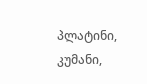პლატინი, კუმანი,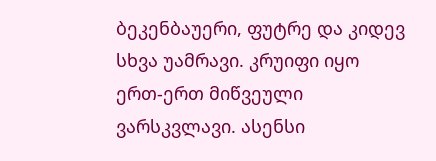ბეკენბაუერი, ფუტრე და კიდევ სხვა უამრავი. კრუიფი იყო ერთ-ერთ მიწვეული ვარსკვლავი. ასენსი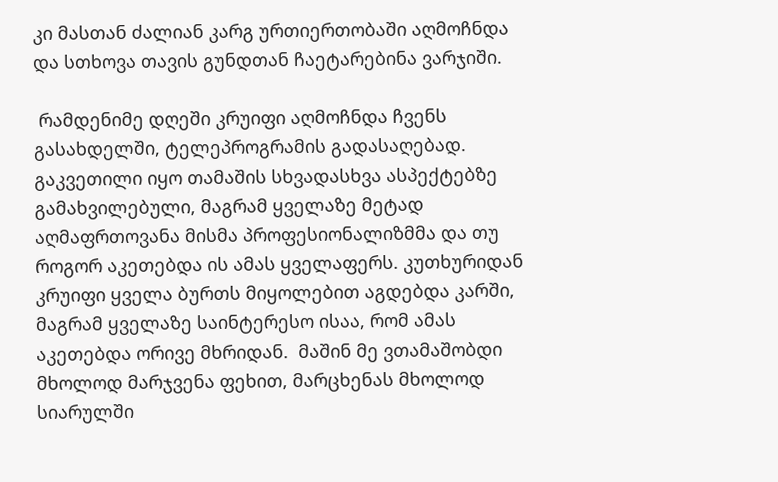კი მასთან ძალიან კარგ ურთიერთობაში აღმოჩნდა და სთხოვა თავის გუნდთან ჩაეტარებინა ვარჯიში.

 რამდენიმე დღეში კრუიფი აღმოჩნდა ჩვენს გასახდელში, ტელეპროგრამის გადასაღებად. გაკვეთილი იყო თამაშის სხვადასხვა ასპექტებზე გამახვილებული, მაგრამ ყველაზე მეტად აღმაფრთოვანა მისმა პროფესიონალიზმმა და თუ როგორ აკეთებდა ის ამას ყველაფერს. კუთხურიდან კრუიფი ყველა ბურთს მიყოლებით აგდებდა კარში, მაგრამ ყველაზე საინტერესო ისაა, რომ ამას აკეთებდა ორივე მხრიდან.  მაშინ მე ვთამაშობდი მხოლოდ მარჯვენა ფეხით, მარცხენას მხოლოდ სიარულში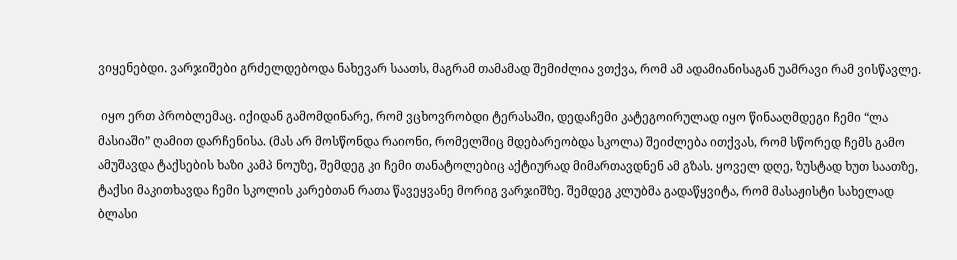ვიყენებდი. ვარჯიშები გრძელდებოდა ნახევარ საათს, მაგრამ თამამად შემიძლია ვთქვა, რომ ამ ადამიანისაგან უამრავი რამ ვისწავლე.

 იყო ერთ პრობლემაც. იქიდან გამომდინარე, რომ ვცხოვრობდი ტერასაში, დედაჩემი კატეგოირულად იყო წინააღმდეგი ჩემი “ლა მასიაში” ღამით დარჩენისა. (მას არ მოსწონდა რაიონი, რომელშიც მდებარეობდა სკოლა) შეიძლება ითქვას, რომ სწორედ ჩემს გამო ამუშავდა ტაქსების ხაზი კამპ ნოუზე, შემდეგ კი ჩემი თანატოლებიც აქტიურად მიმართავდნენ ამ გზას. ყოველ დღე, ზუსტად ხუთ საათზე, ტაქსი მაკითხავდა ჩემი სკოლის კარებთან რათა წავეყვანე მორიგ ვარჯიშზე. შემდეგ კლუბმა გადაწყვიტა, რომ მასაჟისტი სახელად ბლასი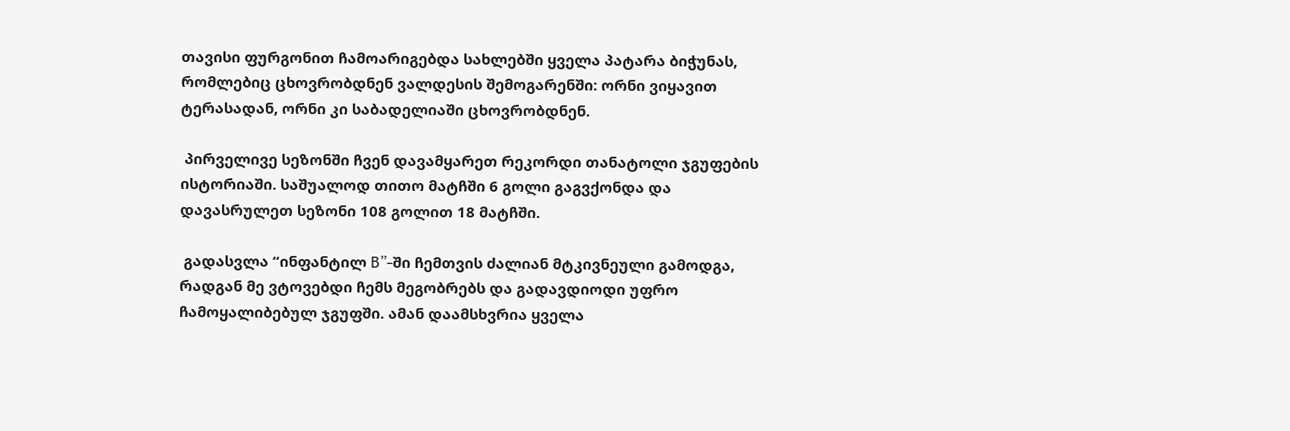თავისი ფურგონით ჩამოარიგებდა სახლებში ყველა პატარა ბიჭუნას, რომლებიც ცხოვრობდნენ ვალდესის შემოგარენში: ორნი ვიყავით ტერასადან, ორნი კი საბადელიაში ცხოვრობდნენ.

 პირველივე სეზონში ჩვენ დავამყარეთ რეკორდი თანატოლი ჯგუფების ისტორიაში. საშუალოდ თითო მატჩში 6 გოლი გაგვქონდა და დავასრულეთ სეზონი 108 გოლით 18 მატჩში.

 გადასვლა “ინფანტილ B”-ში ჩემთვის ძალიან მტკივნეული გამოდგა, რადგან მე ვტოვებდი ჩემს მეგობრებს და გადავდიოდი უფრო ჩამოყალიბებულ ჯგუფში. ამან დაამსხვრია ყველა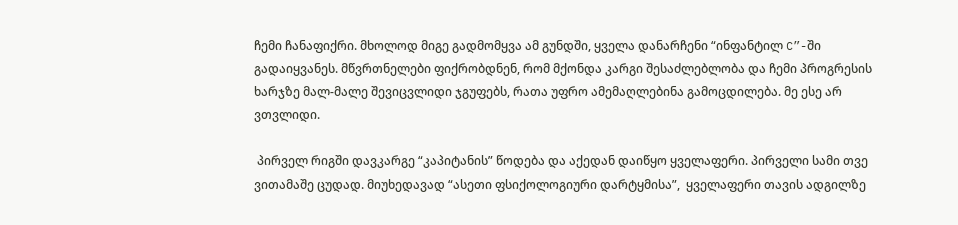ჩემი ჩანაფიქრი. მხოლოდ მიგე გადმომყვა ამ გუნდში, ყველა დანარჩენი “ინფანტილ C”-ში გადაიყვანეს. მწვრთნელები ფიქრობდნენ, რომ მქონდა კარგი შესაძლებლობა და ჩემი პროგრესის ხარჯზე მალ-მალე შევიცვლიდი ჯგუფებს, რათა უფრო ამემაღლებინა გამოცდილება. მე ესე არ ვთვლიდი.

 პირველ რიგში დავკარგე “კაპიტანის” წოდება და აქედან დაიწყო ყველაფერი. პირველი სამი თვე ვითამაშე ცუდად. მიუხედავად “ასეთი ფსიქოლოგიური დარტყმისა”,  ყველაფერი თავის ადგილზე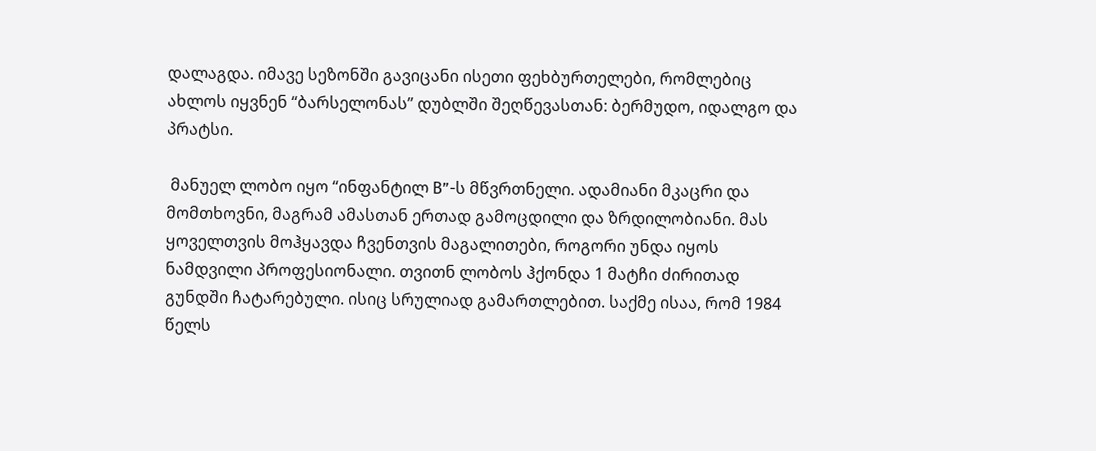დალაგდა. იმავე სეზონში გავიცანი ისეთი ფეხბურთელები, რომლებიც ახლოს იყვნენ “ბარსელონას” დუბლში შეღწევასთან: ბერმუდო, იდალგო და პრატსი.

 მანუელ ლობო იყო “ინფანტილ B”-ს მწვრთნელი. ადამიანი მკაცრი და მომთხოვნი, მაგრამ ამასთან ერთად გამოცდილი და ზრდილობიანი. მას ყოველთვის მოჰყავდა ჩვენთვის მაგალითები, როგორი უნდა იყოს ნამდვილი პროფესიონალი. თვითნ ლობოს ჰქონდა 1 მატჩი ძირითად გუნდში ჩატარებული. ისიც სრულიად გამართლებით. საქმე ისაა, რომ 1984 წელს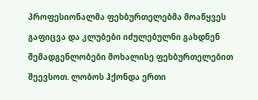პროფესიონალმა ფეხბურთელებმა მოაწყვეს გაფიცვა და კლუბები იძულებულნი გახდნენ შემადგენლობები მოხალისე ფეხბურთელებით შეევსოთ. ლობოს ჰქონდა ერთი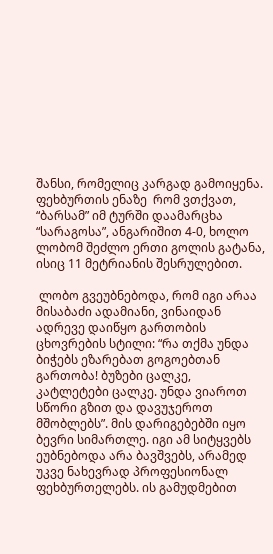შანსი, რომელიც კარგად გამოიყენა. ფეხბურთის ენაზე  რომ ვთქვათ, “ბარსამ” იმ ტურში დაამარცხა “სარაგოსა”, ანგარიშით 4-0, ხოლო ლობომ შეძლო ერთი გოლის გატანა, ისიც 11 მეტრიანის შესრულებით.

 ლობო გვეუბნებოდა, რომ იგი არაა მისაბაძი ადამიანი, ვინაიდან ადრევე დაიწყო გართობის ცხოვრების სტილი: “რა თქმა უნდა ბიჭებს ეზარებათ გოგოებთან გართობა! ბუზები ცალკე, კატლეტები ცალკე. უნდა ვიაროთ სწორი გზით და დავუჯეროთ მშობლებს”. მის დარიგებებში იყო ბევრი სიმართლე. იგი ამ სიტყვებს ეუბნებოდა არა ბავშვებს, არამედ უკვე ნახევრად პროფესიონალ ფეხბურთელებს. ის გამუდმებით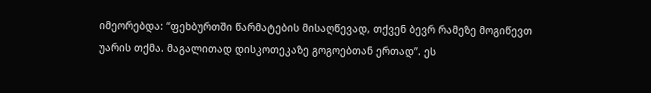იმეორებდა: “ფეხბურთში წარმატების მისაღწევად, თქვენ ბევრ რამეზე მოგიწევთ უარის თქმა. მაგალითად დისკოთეკაზე გოგოებთან ერთად”. ეს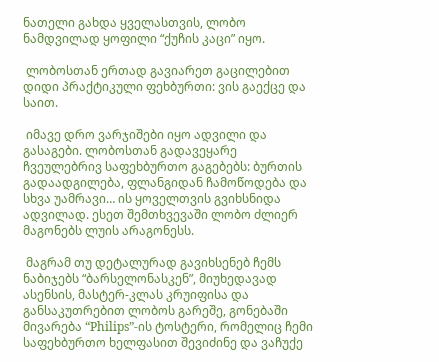ნათელი გახდა ყველასთვის, ლობო ნამდვილად ყოფილი “ქუჩის კაცი” იყო.

 ლობოსთან ერთად გავიარეთ გაცილებით დიდი პრაქტიკული ფეხბურთი: ვის გაექცე და საით.

 იმავე დრო ვარჯიშები იყო ადვილი და გასაგები. ლობოსთან გადავეყარე ჩვეულებრივ საფეხბურთო გაგებებს: ბურთის გადაადგილება, ფლანგიდან ჩამოწოდება და სხვა უამრავი… ის ყოველთვის გვიხსნიდა ადვილად. ესეთ შემთხვევაში ლობო ძლიერ მაგონებს ლუის არაგონესს.

 მაგრამ თუ დეტალურად გავიხსენებ ჩემს ნაბიჯებს “ბარსელონასკენ”, მიუხედავად ასენსის, მასტერ-კლას კრუიფისა და განსაკუთრებით ლობოს გარეშე, გონებაში მივარება “Philips”-ის ტოსტერი, რომელიც ჩემი საფეხბურთო ხელფასით შევიძინე და ვაჩუქე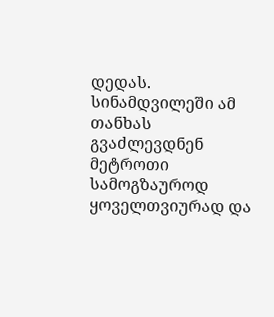დედას. სინამდვილეში ამ თანხას გვაძლევდნენ მეტროთი სამოგზაუროდ ყოველთვიურად და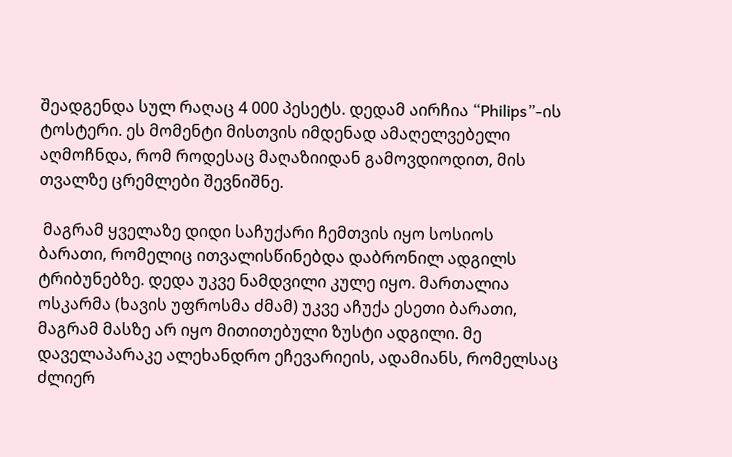შეადგენდა სულ რაღაც 4 000 პესეტს. დედამ აირჩია “Philips”-ის ტოსტერი. ეს მომენტი მისთვის იმდენად ამაღელვებელი აღმოჩნდა, რომ როდესაც მაღაზიიდან გამოვდიოდით, მის თვალზე ცრემლები შევნიშნე.

 მაგრამ ყველაზე დიდი საჩუქარი ჩემთვის იყო სოსიოს ბარათი, რომელიც ითვალისწინებდა დაბრონილ ადგილს ტრიბუნებზე. დედა უკვე ნამდვილი კულე იყო. მართალია ოსკარმა (ხავის უფროსმა ძმამ) უკვე აჩუქა ესეთი ბარათი, მაგრამ მასზე არ იყო მითითებული ზუსტი ადგილი. მე დაველაპარაკე ალეხანდრო ეჩევარიეის, ადამიანს, რომელსაც ძლიერ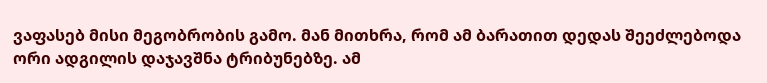ვაფასებ მისი მეგობრობის გამო. მან მითხრა, რომ ამ ბარათით დედას შეეძლებოდა ორი ადგილის დაჯავშნა ტრიბუნებზე. ამ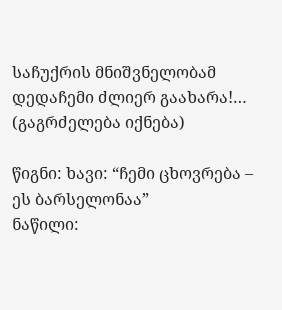საჩუქრის მნიშვნელობამ დედაჩემი ძლიერ გაახარა!… (გაგრძელება იქნება)

წიგნი: ხავი: “ჩემი ცხოვრება – ეს ბარსელონაა”
ნაწილი: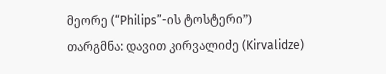მეორე (“Philips”-ის ტოსტერი”)
თარგმნა: დავით კირვალიძე (Kirvalidze)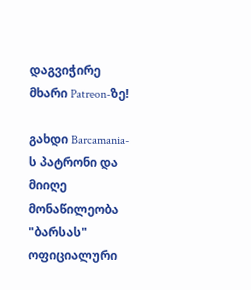დაგვიჭირე მხარი Patreon-ზე!

გახდი Barcamania-ს პატრონი და მიიღე მონაწილეობა "ბარსას" ოფიციალური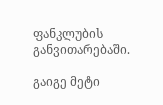ფანკლუბის განვითარებაში.

გაიგე მეტი